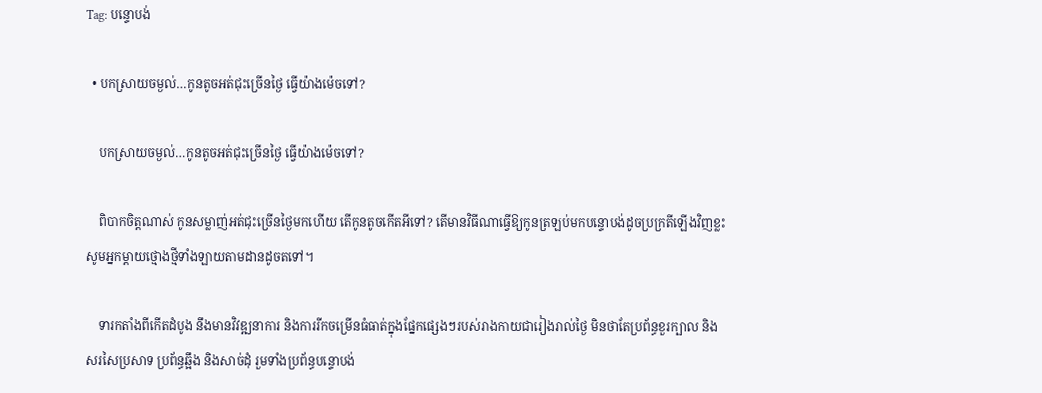Tag: បន្ទោបង់

  • បកស្រាយចម្ងល់…កូនតូចអត់ជុះច្រើនថ្ងៃ ធ្វើយ៉ាងម៉េចទៅ?

    បកស្រាយចម្ងល់…កូនតូចអត់ជុះច្រើនថ្ងៃ ធ្វើយ៉ាងម៉េចទៅ?

    ពិបាកចិត្តណាស់ កូនសម្លាញ់អត់ជុះច្រើនថ្ងៃមកហើយ តើកូនតូចកើតអីទៅ? តើមានវិធីណាធ្វើឱ្យកូនត្រឡប់មកបន្ទោបង់ដូចប្រក្រតីឡើងវិញខ្លះ សូមអ្នកម្ដាយថ្មោងថ្មីទាំងឡាយតាមដានដូចតទៅ។

    ទារកតាំងពីកើតដំបូង នឹងមានវិវឌ្ឍនាការ និងការរីកចម្រើនធំធាត់ក្នុងផ្នែកផ្សេងៗរបស់រាងកាយជារៀងរាល់ថ្ងៃ មិនថាតែប្រព័ន្ធខួរក្បាល និងសរសៃប្រសាទ ប្រព័ន្ធឆ្អឹង និងសាច់ដុំ រួមទាំងប្រព័ន្ធបន្ទោបង់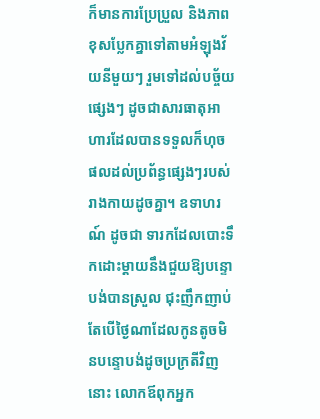ក៏មានការប្រែប្រួល និងភាពខុសប្លែកគ្នាទៅតាមអំឡុងវ័យនីមួយៗ រួមទៅដល់បច្ច័យផ្សេងៗ ដូចជាសារធាតុអាហារដែលបានទទួលក៏ហុចផលដល់ប្រព័ន្ធផ្សេងៗរបស់រាងកាយដូចគ្នា។ ឧទាហរណ៍ ដូចជា ទារកដែលបោះទឹកដោះម្ដាយនឹងជួយឱ្យបន្ទោបង់បានស្រួល ជុះញឹកញាប់ តែបើថ្ងៃណាដែលកូនតូចមិនបន្ទោបង់ដូចប្រក្រតីវិញនោះ លោកឪពុកអ្នក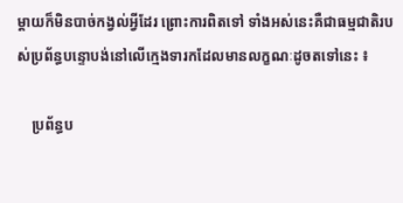ម្ដាយក៏មិនបាច់កង្វល់អ្វីដែរ ព្រោះការពិតទៅ ទាំងអស់នេះគឺជាធម្មជាតិរបស់ប្រព័ន្ធបន្ទោបង់នៅលើក្មេងទារកដែលមានលក្ខណៈដូចតទៅនេះ ៖

    ប្រព័ន្ធប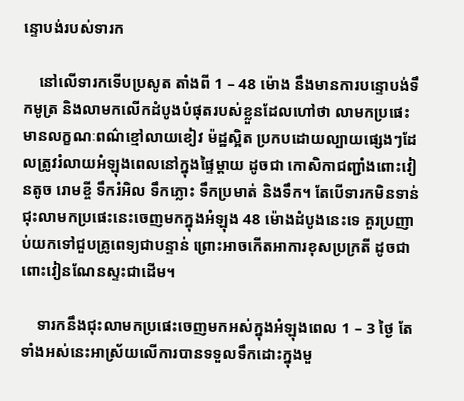ន្ទោបង់របស់ទារក

    នៅលើទារកទើបប្រសូត តាំងពី 1 – 48 ម៉ោង នឹងមានការបន្ទោបង់ទឹកមូត្រ និងលាមកលើកដំបូងបំផុតរបស់ខ្លួនដែលហៅថា លាមកប្រផេះ មានលក្ខណៈពណ៌ខ្មៅលាយខៀវ ម៉ដ្ឋស្អិត ប្រកបដោយល្បាយផ្សេងៗដែលត្រូវរំលាយអំឡុងពេលនៅក្នុងផ្ទៃម្ដាយ ដូចជា កោសិកាជញ្ជាំងពោះវៀនតូច រោមខ្ចី ទឹករំអិល ទឹកភ្លោះ ទឹកប្រមាត់ និងទឹក។ តែបើទារកមិនទាន់ជុះលាមកប្រផេះនេះចេញមកក្នុងអំឡុង 48 ម៉ោងដំបូងនេះទេ គួរប្រញាប់យកទៅជួបគ្រូពេទ្យជាបន្ទាន់ ព្រោះអាចកើតអាការខុសប្រក្រតី ដូចជា ពោះវៀនណែនស្ទះជាដើម។

    ទារកនឹងជុះលាមកប្រផេះចេញមកអស់ក្នុងអំឡុងពេល 1 – 3 ថ្ងៃ តែទាំងអស់នេះអាស្រ័យលើការបានទទួលទឹកដោះក្នុងមួ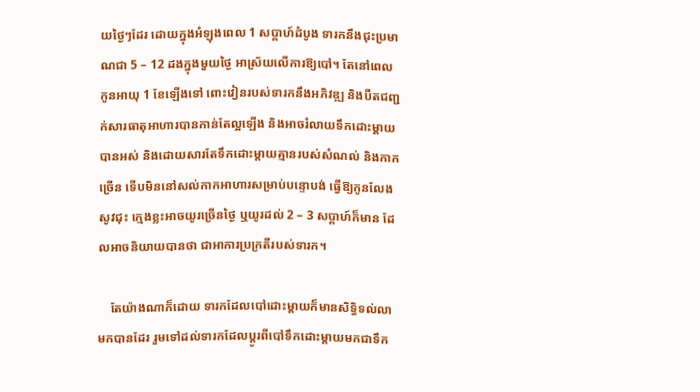យថ្ងៃៗដែរ ដោយក្នុងអំឡុងពេល 1 សប្ដាហ៍ដំបូង ទារកនឹងជុះប្រមាណជា 5 – 12 ដងក្នុងមួយថ្ងៃ អាស្រ័យលើការឱ្យបៅ។ តែនៅពេលកូនអាយុ 1 ខែឡើងទៅ ពោះវៀនរបស់ទារកនឹងអភិវឌ្ឍ និងបឺតជញ្ជក់សារធាតុអាហារបានកាន់តែល្អឡើង និងអាចរំលាយទឹកដោះម្ដាយបានអស់ និងដោយសារតែទឹកដោះម្ដាយគ្មានរបស់សំណល់ និងកាកច្រើន ទើបមិននៅសល់កាកអាហារសម្រាប់បន្ទោបង់ ធ្វើឱ្យកូនលែងសូវជុះ ក្មេងខ្លះអាចយូរច្រើនថ្ងៃ ឬយូរដល់ 2 – 3 សប្ដាហ៍ក៏មាន ដែលអាចនិយាយបានថា ជាអាការប្រក្រតីរបស់ទារក។

    តែយ៉ាងណាក៏ដោយ ទារកដែលបៅដោះម្ដាយក៏មានសិទ្ធិទល់លាមកបានដែរ រួមទៅដល់ទារកដែលប្ដូរពីបៅទឹកដោះម្ដាយមកជាទឹក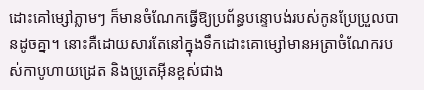ដោះគៅម្សៅភ្លាមៗ ក៏មានចំណែកធ្វើឱ្យប្រព័ន្ធបន្ទោបង់របស់កូនប្រែប្រួលបានដូចគ្នា។ នោះគឺដោយសារតែនៅក្នុងទឹកដោះគោម្សៅមានអត្រាចំណែករបស់កាបូហាយដ្រេត និងប្រូតេអ៊ីនខ្ពស់ជាង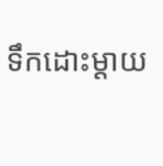ទឹកដោះម្ដាយ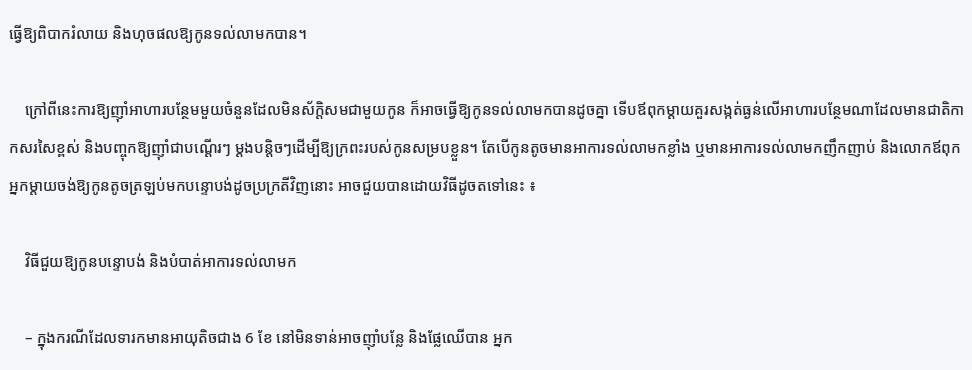ធ្វើឱ្យពិបាករំលាយ និងហុចផលឱ្យកូនទល់លាមកបាន។

    ក្រៅពីនេះការឱ្យញ៉ាំអាហារបន្ថែមមួយចំនួនដែលមិនស័ក្តិសមជាមួយកូន ក៏អាចធ្វើឱ្យកូនទល់លាមកបានដូចគ្នា ទើបឪពុកម្ដាយគួរសង្កត់ធ្ងន់លើអាហារបន្ថែមណាដែលមានជាតិកាកសរសៃខ្ពស់ និងបញ្ចុកឱ្យញ៉ាំជាបណ្ដើរៗ ម្ដងបន្តិចៗដើម្បីឱ្យក្រពះរបស់កូនសម្របខ្លួន។ តែបើកូនតូចមានអាការទល់លាមកខ្លាំង ឬមានអាការទល់លាមកញឹកញាប់ និងលោកឪពុកអ្នកម្ដាយចង់ឱ្យកូនតូចត្រឡប់មកបន្ទោបង់ដូចប្រក្រតីវិញនោះ អាចជួយបានដោយវិធីដូចតទៅនេះ ៖

    វិធីជួយឱ្យកូនបន្ទោបង់ និងបំបាត់អាការទល់លាមក

    – ក្នុងករណីដែលទារកមានអាយុតិចជាង 6 ខែ នៅមិនទាន់អាចញ៉ាំបន្លែ និងផ្លែឈើបាន អ្នក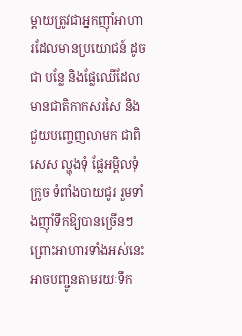ម្ដាយត្រូវជាអ្នកញ៉ាំអាហារដែលមានប្រយោជន៍ ដូចជា បន្លែ និងផ្លែឈើដែលមានជាតិកាកសរសៃ និងជួយបញ្ចេញលាមក ជាពិសេស ល្ហុងទុំ ផ្លែអម្ពិលទុំ ក្រូច ទំពាំងបាយជូរ រួមទាំងញ៉ាំទឹកឱ្យបានច្រើនៗ ព្រោះអាហារទាំងអស់នេះអាចបញ្ជូនតាមរយៈទឹក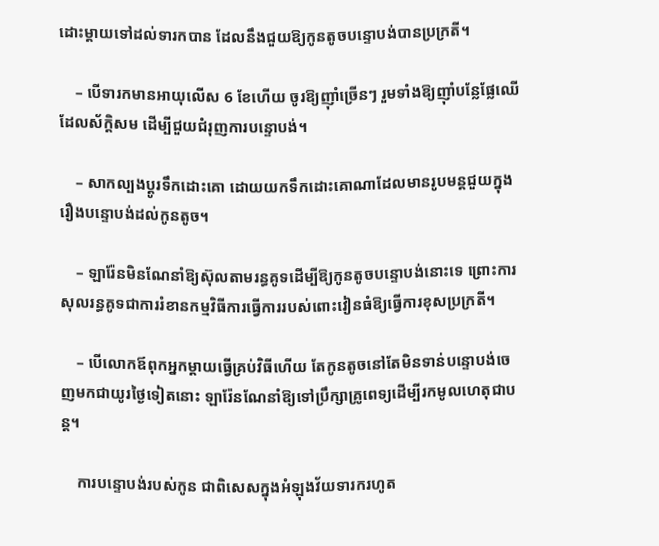ដោះម្ដាយទៅដល់ទារកបាន ដែលនឹងជួយឱ្យកូនតូចបន្ទោបង់បានប្រក្រតី។

    – បើទារកមានអាយុលើស 6 ខែហើយ ចូរឱ្យញ៉ាំច្រើនៗ រួមទាំងឱ្យញ៉ាំបន្លែផ្លែឈើដែលស័ក្តិសម ដើម្បីជួយជំរុញការបន្ទោបង់។

    – សាកល្បងប្ដូរទឹកដោះគោ ដោយយកទឹកដោះគោណាដែលមានរូបមន្តជួយក្នុងរឿងបន្ទោបង់ដល់កូនតូច។

    – ឡារ៉ែនមិនណែនាំឱ្យស៊ុលតាមរន្ធគូទដើម្បីឱ្យកូនតូចបន្ទោបង់នោះទេ ព្រោះការសុលរន្ធគូទជាការរំខានកម្មវិធីការធ្វើការរបស់ពោះវៀនធំឱ្យធ្វើការខុសប្រក្រតី។

    – បើលោកឪពុកអ្នកម្ដាយធ្វើគ្រប់វិធីហើយ តែកូនតូចនៅតែមិនទាន់បន្ទោបង់ចេញមកជាយូរថ្ងៃទៀតនោះ ឡារ៉ែនណែនាំឱ្យទៅប្រឹក្សាគ្រូពេទ្យដើម្បីរកមូលហេតុជាបន្ត។

    ការបន្ទោបង់របស់កូន ជាពិសេសក្នុងអំឡុងវ័យទារករហូត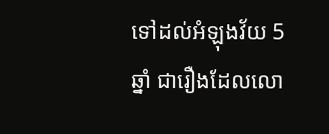ទៅដល់អំឡុងវ័យ 5 ឆ្នាំ ជារឿងដែលលោ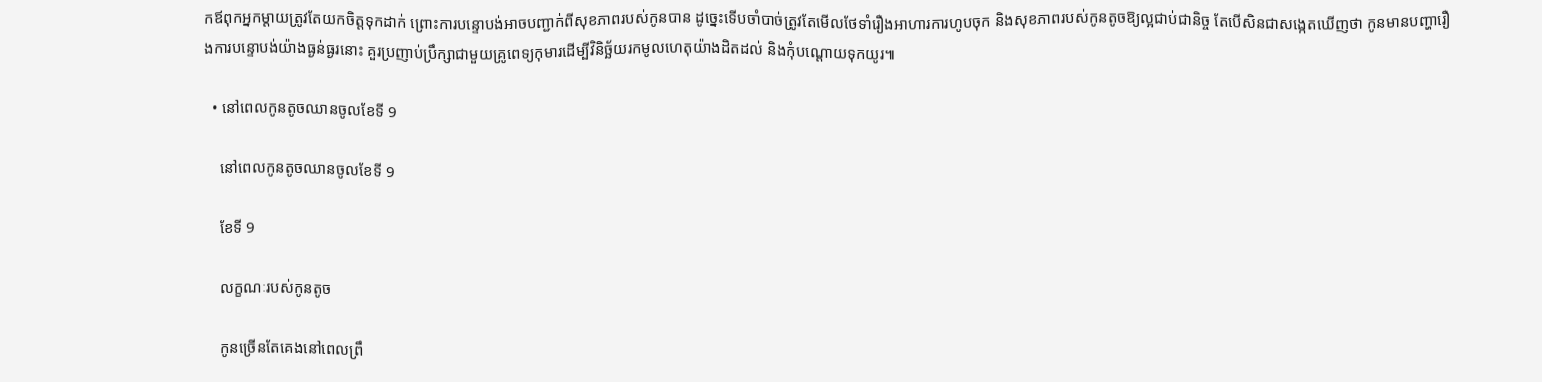កឪពុកអ្នកម្ដាយត្រូវតែយកចិត្តទុកដាក់ ព្រោះការបន្ទោបង់អាចបញ្ជាក់ពីសុខភាពរបស់កូនបាន ដូច្នេះទើបចាំបាច់ត្រូវតែមើលថែទាំរឿងអាហារការហូបចុក និងសុខភាពរបស់កូនតូចឱ្យល្អជាប់ជានិច្ច តែបើសិនជាសង្កេតឃើញថា កូនមានបញ្ហារឿងការបន្ទោបង់យ៉ាងធ្ងន់ធ្ងរនោះ គួរប្រញាប់ប្រឹក្សាជាមួយគ្រូពេទ្យកុមារដើម្បីវិនិច្ឆ័យរកមូលហេតុយ៉ាងដិតដល់ និងកុំបណ្ដោយទុកយូរ៕

  • នៅពេលកូនតូចឈានចូលខែទី 9

    នៅពេលកូនតូចឈានចូលខែទី 9

    ខែទី 9

    លក្ខណៈរបស់កូនតូច

    កូនច្រើនតែគេងនៅពេលព្រឹ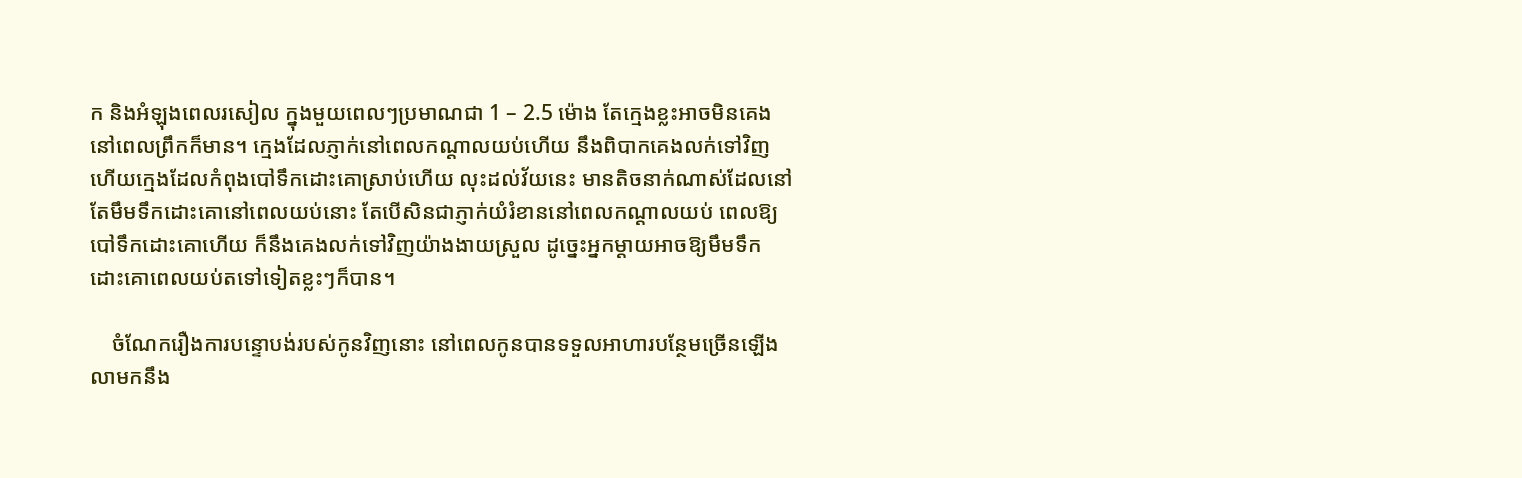ក និងអំឡុងពេលរសៀល ក្នុងមួយពេលៗប្រមាណជា 1 – 2.5 ម៉ោង តែក្មេងខ្លះអាចមិនគេងនៅពេលព្រឹកក៏មាន។ ក្មេងដែលភ្ញាក់នៅពេលកណ្ដាលយប់ហើយ នឹងពិបាកគេងលក់ទៅវិញ ហើយក្មេងដែលកំពុងបៅទឹកដោះគោស្រាប់ហើយ លុះដល់វ័យនេះ មានតិចនាក់ណាស់ដែលនៅតែមឹមទឹកដោះគោនៅពេលយប់នោះ តែបើសិនជាភ្ញាក់យំរំខាននៅពេលកណ្ដាលយប់ ពេលឱ្យបៅទឹកដោះគោហើយ ក៏នឹងគេងលក់ទៅវិញយ៉ាងងាយស្រួល ដូច្នេះអ្នកម្ដាយអាចឱ្យមឹមទឹកដោះគោពេលយប់តទៅទៀតខ្លះៗក៏បាន។

    ចំណែករឿងការបន្ទោបង់របស់កូនវិញនោះ នៅពេលកូនបានទទួលអាហារបន្ថែមច្រើនឡើង លាមកនឹង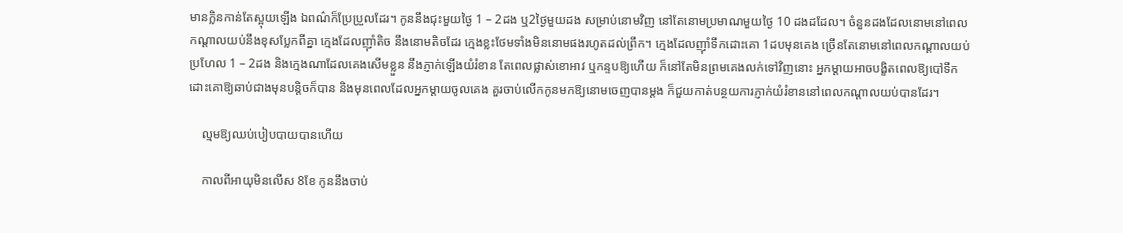មានក្លិនកាន់តែស្អុយឡើង ឯពណ៌ក៏ប្រែប្រួលដែរ។ កូននឹងជុះមួយថ្ងៃ 1 – 2ដង ឬ2ថ្ងៃមួយដង សម្រាប់នោមវិញ នៅតែនោមប្រមាណមួយថ្ងៃ 10 ដងដដែល។ ចំនួនដងដែលនោមនៅពេលកណ្ដាលយប់នឹងខុសប្លែកពីគ្នា ក្មេងដែលញ៉ាំតិច នឹងនោមតិចដែរ ក្មេងខ្លះថែមទាំងមិននោមផងរហូតដល់ព្រឹក។ ក្មេងដែលញ៉ាំទឹកដោះគោ 1ដបមុនគេង ច្រើនតែនោមនៅពេលកណ្ដាលយប់ប្រហែល 1 – 2ដង និងក្មេងណាដែលគេងសើមខ្លួន នឹងភ្ញាក់ឡើងយំរំខាន តែពេលផ្លាស់ខោអាវ ឬកន្ទបឱ្យហើយ ក៏នៅតែមិនព្រមគេងលក់ទៅវិញនោះ អ្នកម្ដាយអាចបង្ខិតពេលឱ្យបៅទឹកដោះគោឱ្យឆាប់ជាងមុនបន្តិចក៏បាន និងមុនពេលដែលអ្នកម្ដាយចូលគេង គួរចាប់លើកកូនមកឱ្យនោមចេញបានម្ដង ក៏ជួយកាត់បន្ថយការភ្ញាក់យំរំខាននៅពេលកណ្ដាលយប់បានដែរ។

    ល្មមឱ្យឈប់បៀបបាយបានហើយ

    កាលពីអាយុមិនលើស 8ខែ កូននឹងចាប់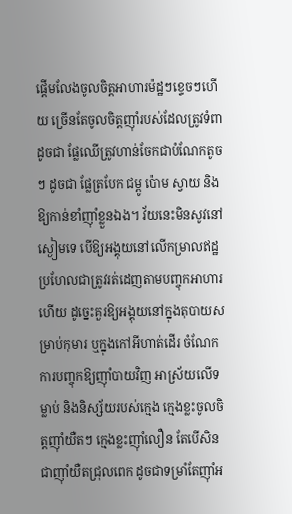ផ្ដើមលែងចូលចិត្តអាហារម៉ដ្ឋៗខ្ទេចៗហើយ ច្រើនតែចូលចិត្តញ៉ាំរបស់ដែលត្រូវទំពាដូចជា ផ្លែឈើត្រូវហាន់ចែកជាបំណែកតូចៗ ដូចជា ផ្លែត្របែក ជម្ពូ ប៉ោម ស្វាយ និងឱ្យកាន់ខាំញ៉ាំខ្លួនឯង។ វ័យនេះមិនសូវនៅស្ងៀមទេ បើឱ្យអង្គុយនៅលើកម្រាលឥដ្ឋ ប្រហែលជាត្រូវរត់ដេញតាមបញ្ចុកអាហារហើយ ដូច្នេះគួរឱ្យអង្គុយនៅក្នុងតុបាយសម្រាប់កុមារ ឬក្នុងកៅអីហាត់ដើរ ចំណែកការបញ្ចុកឱ្យញ៉ាំបាយវិញ អាស្រ័យលើទម្លាប់ និងនិស្ស័យរបស់ក្មេង ក្មេងខ្លះចូលចិត្តញ៉ាំយឺតៗ ក្មេងខ្លះញ៉ាំលឿន តែបើសិនជាញ៉ាំយឺតជ្រុលពេក ដូចជាទម្រាំតែញ៉ាំអ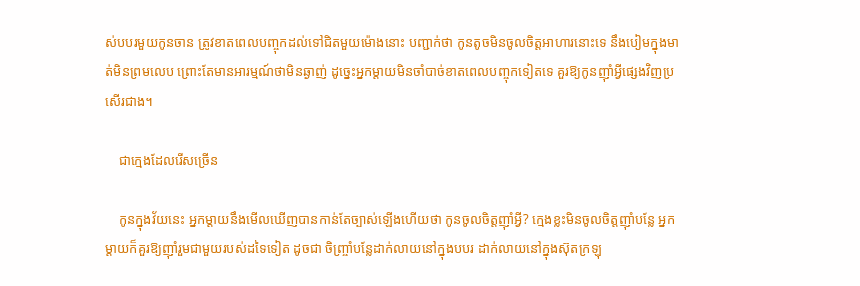ស់បបរមួយកូនចាន ត្រូវខាតពេលបញ្ចុកដល់ទៅជិតមួយម៉ោងនោះ បញ្ជាក់ថា កូនតូចមិនចូលចិត្តអាហារនោះទេ នឹងបៀមក្នុងមាត់មិនព្រមលេប ព្រោះតែមានអារម្មណ៍ថាមិនឆ្ងាញ់ ដូច្នេះអ្នកម្ដាយមិនចាំបាច់ខាតពេលបញ្ចុកទៀតទេ គួរឱ្យកូនញ៉ាំអ្វីផ្សេងវិញប្រសើរជាង។

    ជាក្មេងដែលរើសច្រើន

    កូនក្នុងវ័យនេះ អ្នកម្ដាយនឹងមើលឃើញបានកាន់តែច្បាស់ឡើងហើយថា កូនចូលចិត្តញ៉ាំអ្វី? ក្មេងខ្លះមិនចូលចិត្តញ៉ាំបន្លែ អ្នកម្ដាយក៏គួរឱ្យញ៉ាំរួមជាមួយរបស់ដទៃទៀត ដូចជា ចិញ្ច្រាំបន្លែដាក់លាយនៅក្នុងបបរ ដាក់លាយនៅក្នុងស៊ុតក្រឡុ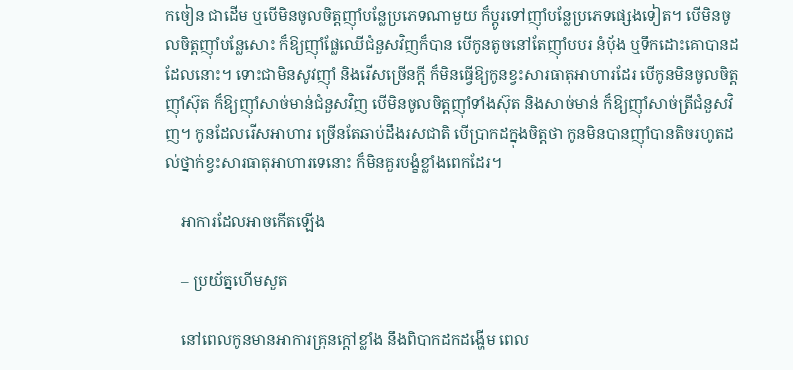កចៀន ជាដើម ឬបើមិនចូលចិត្តញ៉ាំបន្លែប្រភេទណាមួយ ក៏ប្ដូរទៅញ៉ាំបន្លែប្រភេទផ្សេងទៀត។ បើមិនចូលចិត្តញ៉ាំបន្លែសោះ ក៏ឱ្យញ៉ាំផ្លែឈើជំនួសវិញក៏បាន បើកូនតូចនៅតែញ៉ាំបបរ នំប៉័ង ឬទឹកដោះគោបានដដែលនោះ។ ទោះជាមិនសូវញ៉ាំ និងរើសច្រើនក្ដី ក៏មិនធ្វើឱ្យកូនខ្វះសារធាតុអាហារដែរ បើកូនមិនចូលចិត្តញ៉ាំស៊ុត ក៏ឱ្យញ៉ាំសាច់មាន់ជំនួសវិញ បើមិនចូលចិត្តញ៉ាំទាំងស៊ុត និងសាច់មាន់ ក៏ឱ្យញ៉ាំសាច់ត្រីជំនួសវិញ។ កូនដែលរើសអាហារ ច្រើនតែឆាប់ដឹងរសជាតិ បើប្រាកដក្នុងចិត្តថា កូនមិនបានញ៉ាំបានតិចរហូតដល់ថ្នាក់ខ្វះសារធាតុអាហារទេនោះ ក៏មិនគួរបង្ខំខ្លាំងពេកដែរ។

    អាការដែលអាចកើតឡើង

    – ប្រយ័ត្នហើមសួត

    នៅពេលកូនមានអាការគ្រុនក្ដៅខ្លាំង នឹងពិបាកដកដង្ហើម ពេល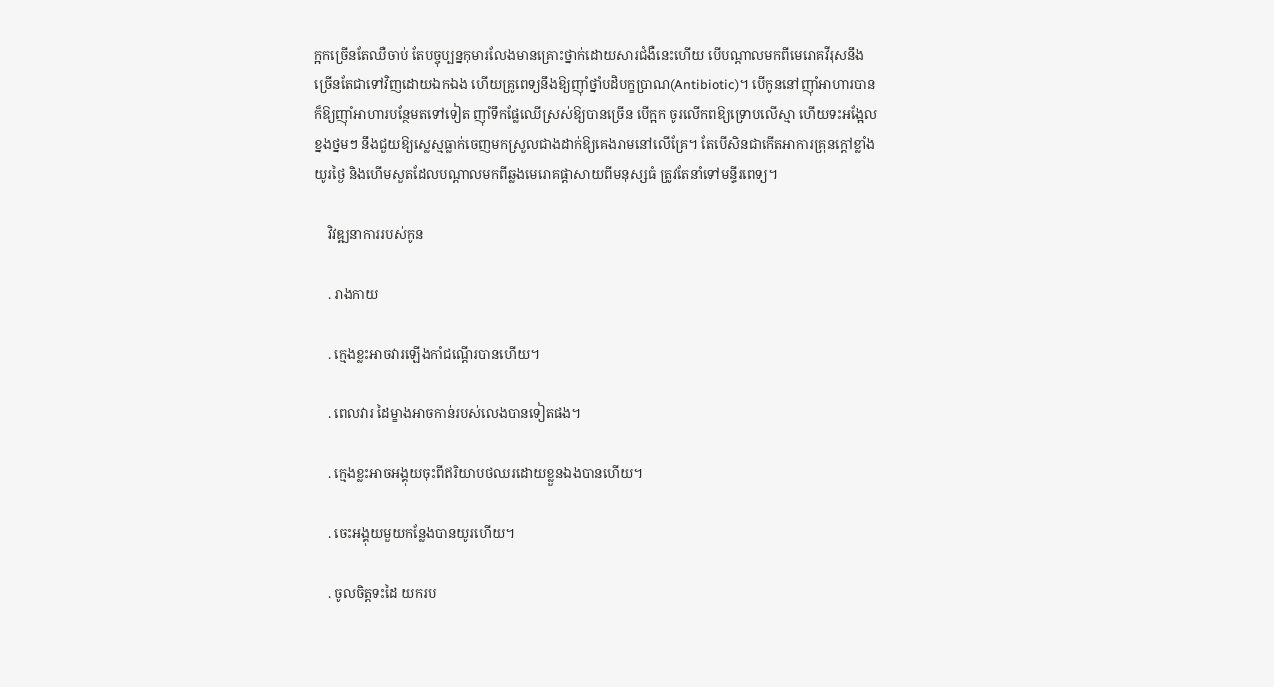ក្អកច្រើនតែឈឺចាប់ តែបច្ចុប្បន្នកុមារលែងមានគ្រោះថ្នាក់ដោយសារជំងឺនេះហើយ បើបណ្ដាលមកពីមេរោគវីរុសនឹងច្រើនតែជាទៅវិញដោយឯកឯង ហើយគ្រូពេទ្យនឹងឱ្យញ៉ាំថ្នាំបដិបក្ខប្រាណ(Antibiotic)។ បើកូននៅញ៉ាំអាហារបាន ក៏ឱ្យញ៉ាំអាហារបន្ថែមតទៅទៀត ញ៉ាំទឹកផ្លែឈើស្រស់ឱ្យបានច្រើន បើក្អក ចូរលើកពឱ្យទ្រោបលើស្មា ហើយទះអង្អែលខ្នងថ្នមៗ នឹងជួយឱ្យស្លេស្មធ្លាក់ចេញមកស្រួលជាងដាក់ឱ្យគេងរាមនៅលើគ្រែ។ តែបើសិនជាកើតអាការគ្រុនក្ដៅខ្លាំងយូរថ្ងៃ និងហើមសួតដែលបណ្ដាលមកពីឆ្លងមេរោគផ្ដាសាយពីមនុស្សធំ ត្រូវតែនាំទៅមន្ទីរពេទ្យ។

    វិវឌ្ឍនាការរបស់កូន

    . រាងកាយ

    . ក្មេងខ្លះអាចវារឡើងកាំជណ្ដើរបានហើយ។

    . ពេលវារ ដៃម្ខាងអាចកាន់របស់លេងបានទៀតផង។

    . ក្មេងខ្លះអាចអង្គុយចុះពីឥរិយាបថឈរដោយខ្លួនឯងបានហើយ។

    . ចេះអង្គុយមួយកន្លែងបានយូរហើយ។

    . ចូលចិត្តទះដៃ យករប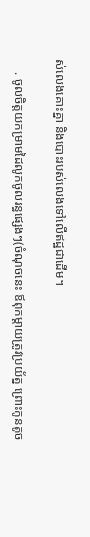ស់លេងគោះគ្នា និងបោះរបស់លេងទៅលើឥដ្ឋជាដើម។

    . ចូលចិត្តយកម្រាមដៃលូកចូលរន្ធផ្សេងៗ(ចំណុចនេះ ឪពុកម្ដាយត្រូវប្រយ័ត្ន ព្រោះកូនតូច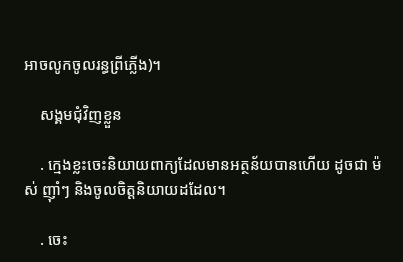អាចលូកចូលរន្ធព្រីភ្លើង)។

    សង្គមជុំវិញខ្លួន

    . ក្មេងខ្លះចេះនិយាយពាក្យដែលមានអត្ថន័យបានហើយ ដូចជា ម៉ស់ ញ៉ាំៗ និងចូលចិត្តនិយាយដដែល។

    . ចេះ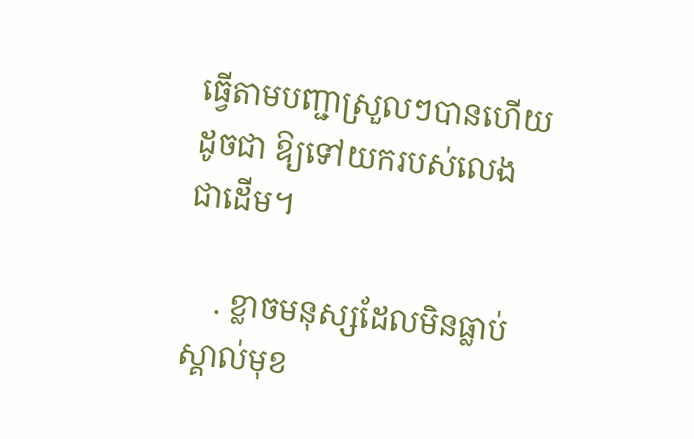ធ្វើតាមបញ្ជាស្រួលៗបានហើយ ដូចជា ឱ្យទៅយករបស់លេង ជាដើម។

    . ខ្លាចមនុស្សដែលមិនធ្លាប់ស្គាល់មុខ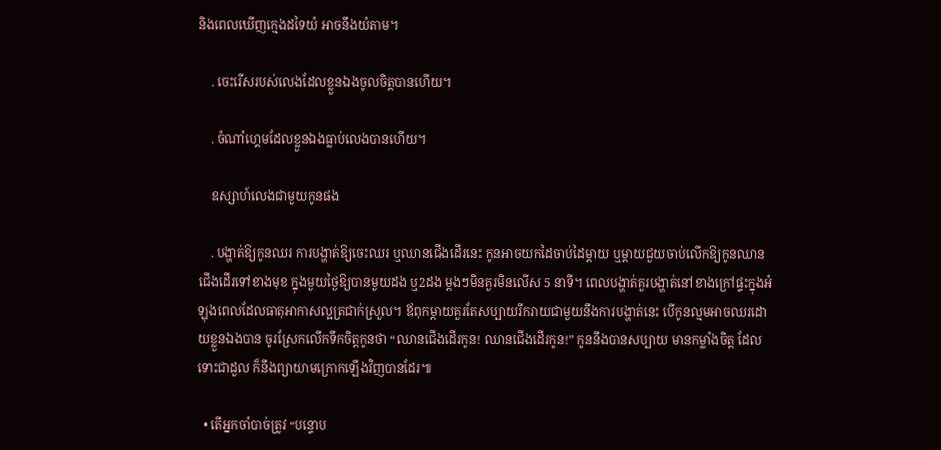និងពេលឃើញក្មេងដទៃយំ អាចនឹងយំតាម។

    . ចេះរើសរបស់លេងដែលខ្លួនឯងចូលចិត្តបានហើយ។

    . ចំណាំហ្គេមដែលខ្លួនឯងធ្លាប់លេងបានហើយ។

    ឧស្សាហ៍លេងជាមួយកូនផង

    . បង្ហាត់ឱ្យកូនឈរ ការបង្ហាត់ឱ្យចេះឈរ ឬឈានជើងដើរនេះ កូនអាចយកដៃចាប់ដៃម្ដាយ ឬម្ដាយជួយចាប់លើកឱ្យកូនឈានជើងដើរទៅខាងមុខ ក្នុងមួយថ្ងៃឱ្យបានមួយដង ឬ2ដង ម្ដងៗមិនគួរមិនលើស 5 នាទី។ ពេលបង្ហាត់គួរបង្ហាត់នៅខាងក្រៅផ្ទះក្នុងអំឡុងពេលដែលធាតុអាកាសល្អត្រជាក់ស្រួល។ ឪពុកម្ដាយគួរតែសប្បាយរីករាយជាមួយនឹងការបង្ហាត់នេះ បើកូនល្មមអាចឈរដោយខ្លួនឯងបាន ចូរស្រែកលើកទឹកចិត្តកូនថា “ឈានជើងដើរកូន! ឈានជើងដើរកូន!” កូននឹងបានសប្បាយ មានកម្លាំងចិត្ត ដែលទោះជាដួល ក៏នឹងព្យាយាមក្រោកឡើងវិញបានដែរ៕

  • តើអ្នកចាំបាច់ត្រូវ “បន្ទោប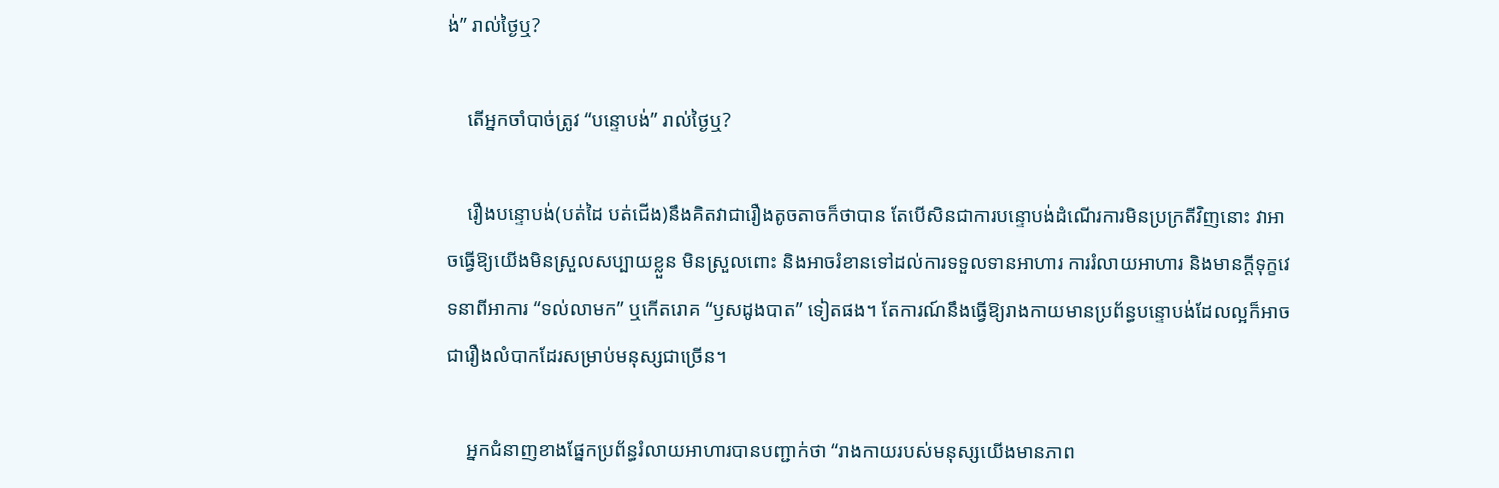ង់” រាល់ថ្ងៃឬ?

    តើអ្នកចាំបាច់ត្រូវ “បន្ទោបង់” រាល់ថ្ងៃឬ?

    រឿងបន្ទោបង់(បត់ដៃ បត់ជើង)នឹងគិតវាជារឿងតូចតាចក៏ថាបាន តែបើសិនជាការបន្ទោបង់ដំណើរការមិនប្រក្រតីវិញនោះ វាអាចធ្វើឱ្យយើងមិនស្រួលសប្បាយខ្លួន មិនស្រួលពោះ និងអាចរំខានទៅដល់ការទទួលទានអាហារ ការរំលាយអាហារ និងមានក្ដីទុក្ខវេទនាពីអាការ “ទល់លាមក” ឬកើតរោគ “ឫសដូងបាត” ទៀតផង។ តែការណ៍នឹងធ្វើឱ្យរាងកាយមានប្រព័ន្ធបន្ទោបង់ដែលល្អក៏អាចជារឿងលំបាកដែរសម្រាប់មនុស្សជាច្រើន។

    អ្នកជំនាញខាងផ្នែកប្រព័ន្ធរំលាយអាហារបានបញ្ជាក់ថា “រាងកាយរបស់មនុស្សយើងមានភាព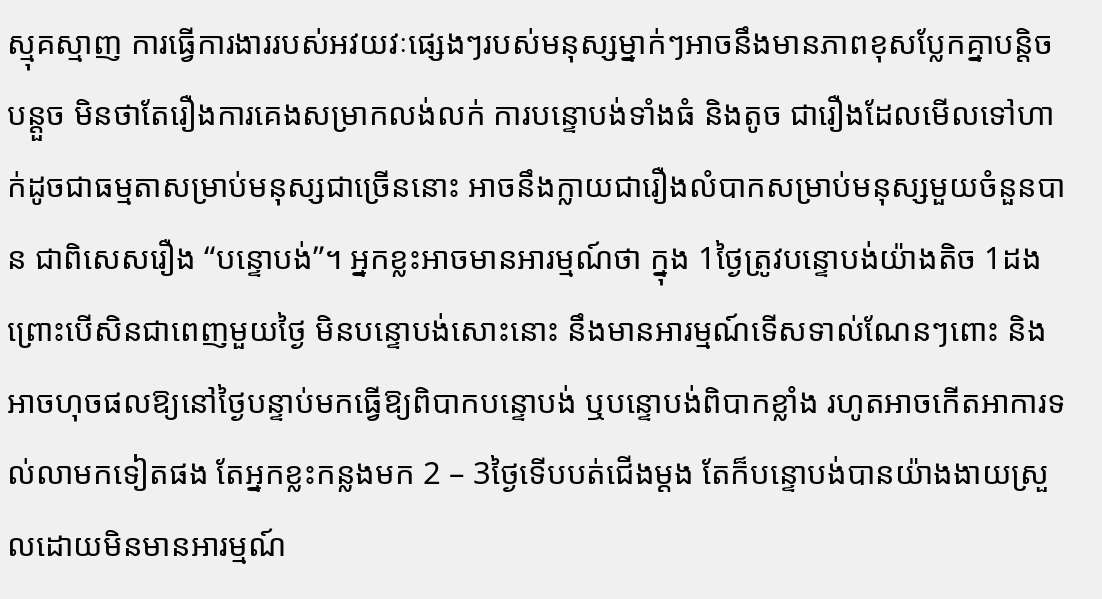ស្មុគស្មាញ ការធ្វើការងាររបស់អវយវៈផ្សេងៗរបស់មនុស្សម្នាក់ៗអាចនឹងមានភាពខុសប្លែកគ្នាបន្តិចបន្តួច មិនថាតែរឿងការគេងសម្រាកលង់លក់ ការបន្ទោបង់ទាំងធំ និងតូច ជារឿងដែលមើលទៅហាក់ដូចជាធម្មតាសម្រាប់មនុស្សជាច្រើននោះ អាចនឹងក្លាយជារឿងលំបាកសម្រាប់មនុស្សមួយចំនួនបាន ជាពិសេសរឿង “បន្ទោបង់”។ អ្នកខ្លះអាចមានអារម្មណ៍ថា ក្នុង 1ថ្ងៃត្រូវបន្ទោបង់យ៉ាងតិច 1ដង ព្រោះបើសិនជាពេញមួយថ្ងៃ មិនបន្ទោបង់សោះនោះ នឹងមានអារម្មណ៍ទើសទាល់ណែនៗពោះ និងអាចហុចផលឱ្យនៅថ្ងៃបន្ទាប់មកធ្វើឱ្យពិបាកបន្ទោបង់ ឬបន្ទោបង់ពិបាកខ្លាំង រហូតអាចកើតអាការទល់លាមកទៀតផង តែអ្នកខ្លះកន្លងមក 2 – 3ថ្ងៃទើបបត់ជើងម្ដង តែក៏បន្ទោបង់បានយ៉ាងងាយស្រួលដោយមិនមានអារម្មណ៍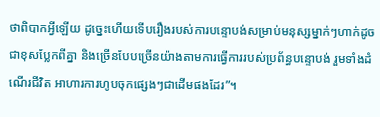ថាពិបាកអ្វីឡើយ ដូច្នេះហើយទើបរឿងរបស់ការបន្ទោបង់សម្រាប់មនុស្សម្នាក់ៗហាក់ដូចជាខុសប្លែកពីគ្នា និងច្រើនបែបច្រើនយ៉ាងតាមការធ្វើការរបស់ប្រព័ន្ធបន្ទោបង់ រួមទាំងដំណើរជីវិត អាហារការហូបចុកផ្សេងៗជាដើមផងដែរ”។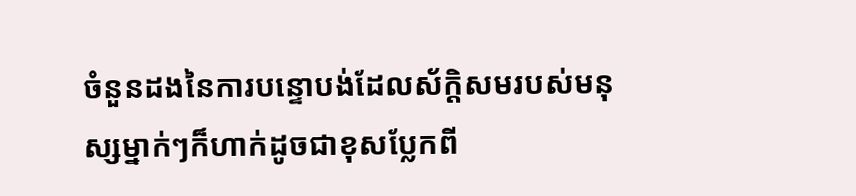ចំនួនដងនៃការបន្ទោបង់ដែលស័ក្តិសមរបស់មនុស្សម្នាក់ៗក៏ហាក់ដូចជាខុសប្លែកពី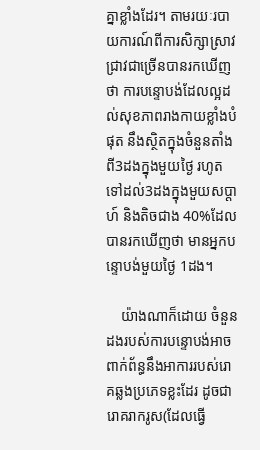គ្នាខ្លាំងដែរ។ តាមរយៈរបាយការណ៍ពីការសិក្សាស្រាវជ្រាវជាច្រើនបានរកឃើញថា ការបន្ទោបង់ដែលល្អដល់សុខភាពរាងកាយខ្លាំងបំផុត នឹងស្ថិតក្នុងចំនួនតាំងពី3ដងក្នុងមួយថ្ងៃ រហូតទៅដល់3ដងក្នុងមួយសប្ដាហ៍ និងតិចជាង 40%ដែលបានរកឃើញថា មានអ្នកបន្ទោបង់មួយថ្ងៃ 1ដង។

    យ៉ាងណាក៏ដោយ ចំនួនដងរបស់ការបន្ទោបង់អាចពាក់ព័ន្ធនឹងអាការរបស់រោគឆ្លងប្រភេទខ្លះដែរ ដូចជា រោគរាករូស(ដែលធ្វើ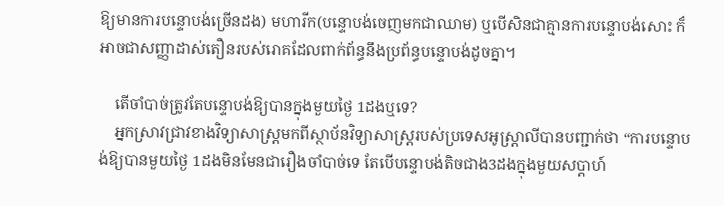ឱ្យមានការបន្ទោបង់ច្រើនដង) មហារីក(បន្ទោបង់ចេញមកជាឈាម) ឬបើសិនជាគ្មានការបន្ទោបង់សោះ ក៏អាចជាសញ្ញាដាស់តឿនរបស់រោគដែលពាក់ព័ន្ធនឹងប្រព័ន្ធបន្ទោបង់ដូចគ្នា។

    តើចាំបាច់ត្រូវតែបន្ទោបង់ឱ្យបានក្នុងមួយថ្ងៃ 1ដងឬទេ?
    អ្នកស្រាវជ្រាវខាងវិទ្យាសាស្ត្រមកពីស្ថាប័នវិទ្យាសាស្ត្ររបស់ប្រទេសអូស្ត្រាលីបានបញ្ជាក់ថា “ការបន្ទោបង់ឱ្យបានមួយថ្ងៃ 1ដងមិនមែនជារឿងចាំបាច់ទេ តែបើបន្ទោបង់តិចជាង3ដងក្នុងមួយសប្ដាហ៍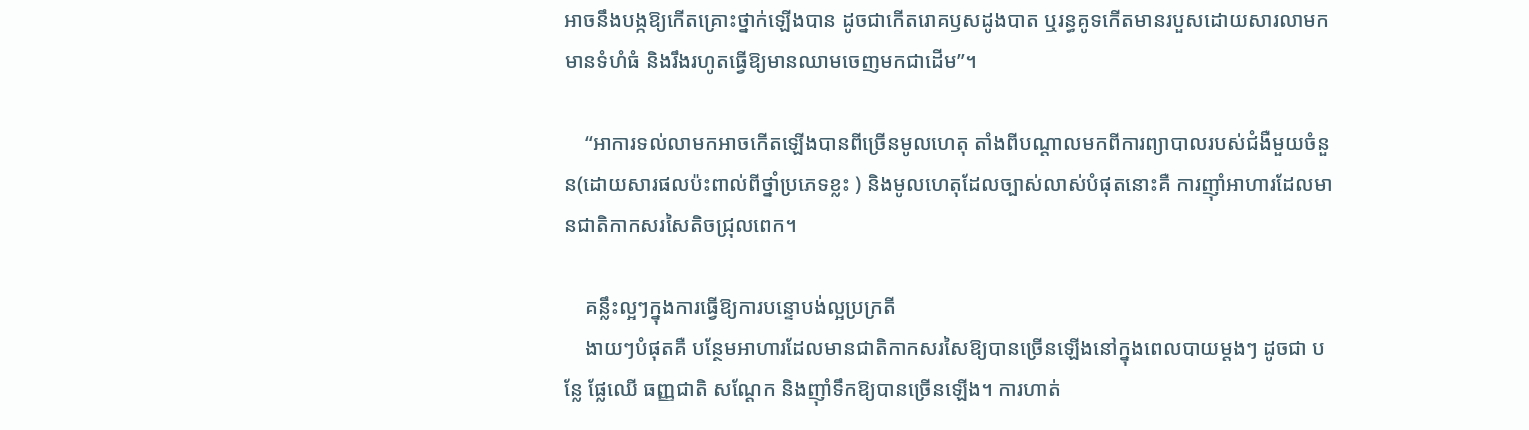អាចនឹងបង្កឱ្យកើតគ្រោះថ្នាក់ឡើងបាន ដូចជាកើតរោគឫសដូងបាត ឬរន្ធគូទកើតមានរបួសដោយសារលាមកមានទំហំធំ និងរឹងរហូតធ្វើឱ្យមានឈាមចេញមកជាដើម”។

    “អាការទល់លាមកអាចកើតឡើងបានពីច្រើនមូលហេតុ តាំងពីបណ្ដាលមកពីការព្យាបាលរបស់ជំងឺមួយចំនួន(ដោយសារផលប៉ះពាល់ពីថ្នាំប្រភេទខ្លះ ) និងមូលហេតុដែលច្បាស់លាស់បំផុតនោះគឺ ការញ៉ាំអាហារដែលមានជាតិកាកសរសៃតិចជ្រុលពេក។

    គន្លឹះល្អៗក្នុងការធ្វើឱ្យការបន្ទោបង់ល្អប្រក្រតី
    ងាយៗបំផុតគឺ បន្ថែមអាហារដែលមានជាតិកាកសរសៃឱ្យបានច្រើនឡើងនៅក្នុងពេលបាយម្ដងៗ ដូចជា បន្លែ ផ្លែឈើ ធញ្ញជាតិ សណ្ដែក និងញ៉ាំទឹកឱ្យបានច្រើនឡើង។ ការហាត់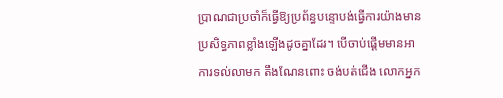ប្រាណជាប្រចាំក៏ធ្វើឱ្យប្រព័ន្ធបន្ទោបង់ធ្វើការយ៉ាងមានប្រសិទ្ធភាពខ្លាំងឡើងដូចគ្នាដែរ។ បើចាប់ផ្ដើមមានអាការទល់លាមក តឹងណែនពោះ ចង់បត់ជើង លោកអ្នក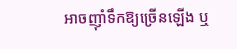អាចញ៉ាំទឹកឱ្យច្រើនឡើង ឬ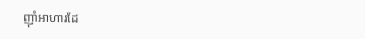ញ៉ាំអាហារដែ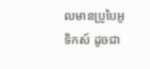លមានប្រូបៃអូទិកស៍ ដូចជា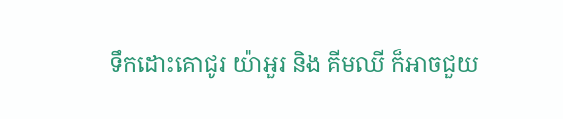ទឹកដោះគោជូរ យ៉ាអួរ និង គីមឈី ក៏អាចជួយ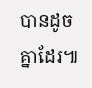បានដូចគ្នាដែរ៕